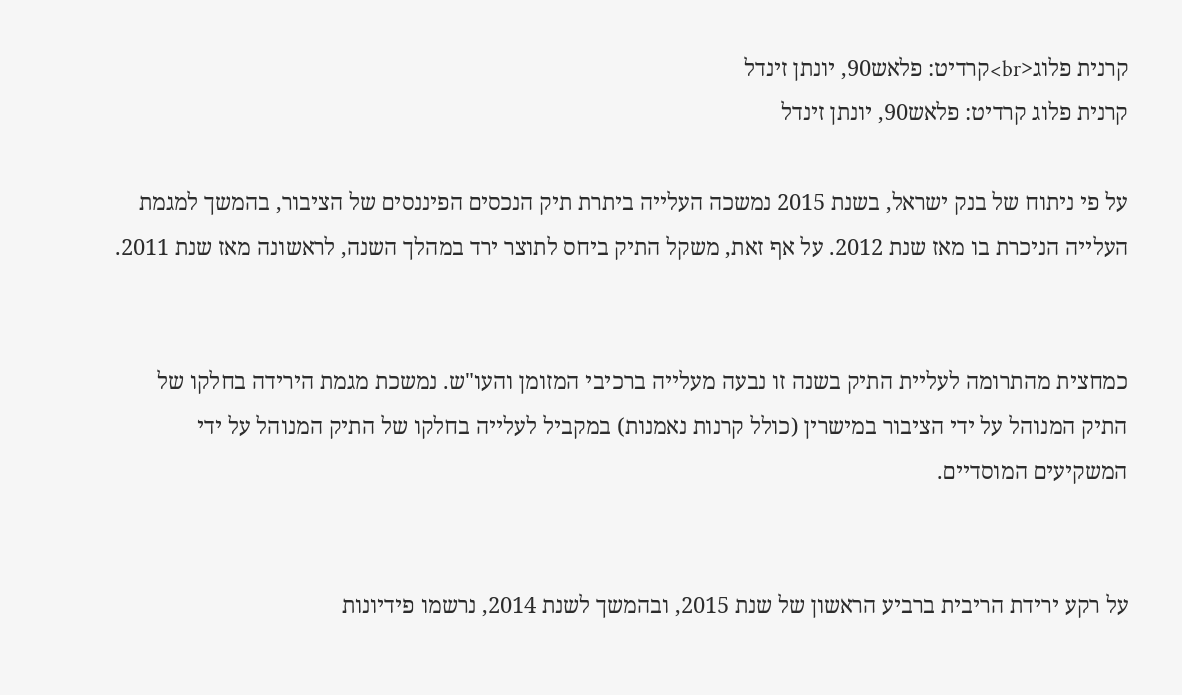קרנית פלוג<br>קרדיט: פלאש90, יונתן זינדל
קרנית פלוג קרדיט: פלאש90, יונתן זינדל

על פי ניתוח של בנק ישראל, בשנת 2015 נמשכה העלייה ביתרת תיק הנכסים הפיננסים של הציבור, בהמשך למגמת העלייה הניכרת בו מאז שנת 2012. על אף זאת, משקל התיק ביחס לתוצר ירד במהלך השנה, לראשונה מאז שנת 2011.


כמחצית מהתרומה לעליית התיק בשנה זו נבעה מעלייה ברכיבי המזומן והעו"ש. נמשכת מגמת הירידה בחלקו של התיק המנוהל על ידי הציבור במישרין (כולל קרנות נאמנות) במקביל לעלייה בחלקו של התיק המנוהל על ידי המשקיעים המוסדיים.


על רקע ירידת הריבית ברביע הראשון של שנת 2015, ובהמשך לשנת 2014, נרשמו פידיונות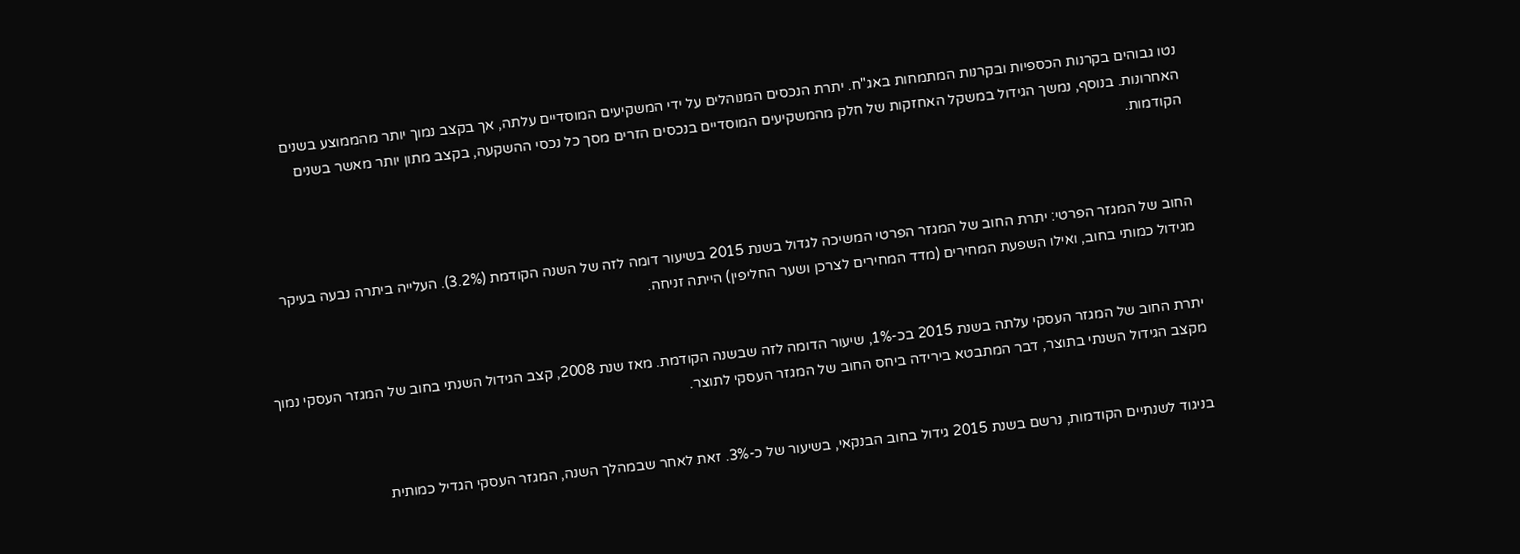נטו גבוהים בקרנות הכספיות ובקרנות המתמחות באג"ח. יתרת הנכסים המנוהלים על ידי המשקיעים המוסדיים עלתה, אך בקצב נמוך יותר מהממוצע בשנים האחרונות. בנוסף, נמשך הגידול במשקל האחזקות של חלק מהמשקיעים המוסדיים בנכסים הזרים מסך כל נכסי ההשקעה, בקצב מתון יותר מאשר בשנים הקודמות.



החוב של המגזר הפרטי: יתרת החוב של המגזר הפרטי המשיכה לגדול בשנת 2015 בשיעור דומה לזה של השנה הקודמת (3.2%). העלייה ביתרה נבעה בעיקר מגידול כמותי בחוב, ואילו השפעת המחירים (מדד המחירים לצרכן ושער החליפין) הייתה זניחה.


יתרת החוב של המגזר העסקי עלתה בשנת 2015 בכ-1%, שיעור הדומה לזה שבשנה הקודמת. מאז שנת 2008, קצב הגידול השנתי בחוב של המגזר העסקי נמוך מקצב הגידול השנתי בתוצר, דבר המתבטא בירידה ביחס החוב של המגזר העסקי לתוצר.


בניגוד לשנתיים הקודמות, נרשם בשנת 2015 גידול בחוב הבנקאי, בשיעור של כ-3%. זאת לאחר שבמהלך השנה, המגזר העסקי הגדיל כמותית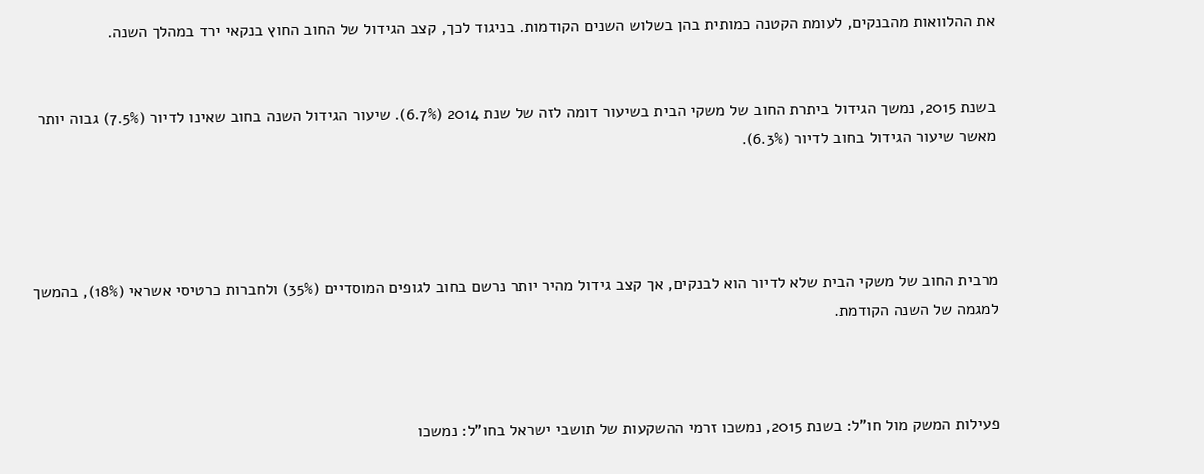את ההלוואות מהבנקים, לעומת הקטנה כמותית בהן בשלוש השנים הקודמות. בניגוד לכך, קצב הגידול של החוב החוץ בנקאי ירד במהלך השנה.


בשנת 2015, נמשך הגידול ביתרת החוב של משקי הבית בשיעור דומה לזה של שנת 2014 (6.7%). שיעור הגידול השנה בחוב שאינו לדיור (7.5%) גבוה יותר מאשר שיעור הגידול בחוב לדיור (6.3%).




מרבית החוב של משקי הבית שלא לדיור הוא לבנקים, אך קצב גידול מהיר יותר נרשם בחוב לגופים המוסדיים (35%) ולחברות כרטיסי אשראי (18%), בהמשך למגמה של השנה הקודמת.



פעילות המשק מול חו"ל: בשנת 2015, נמשכו זרמי ההשקעות של תושבי ישראל בחו"ל: נמשכו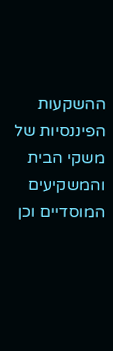ההשקעות הפיננסיות של משקי הבית והמשקיעים המוסדיים וכן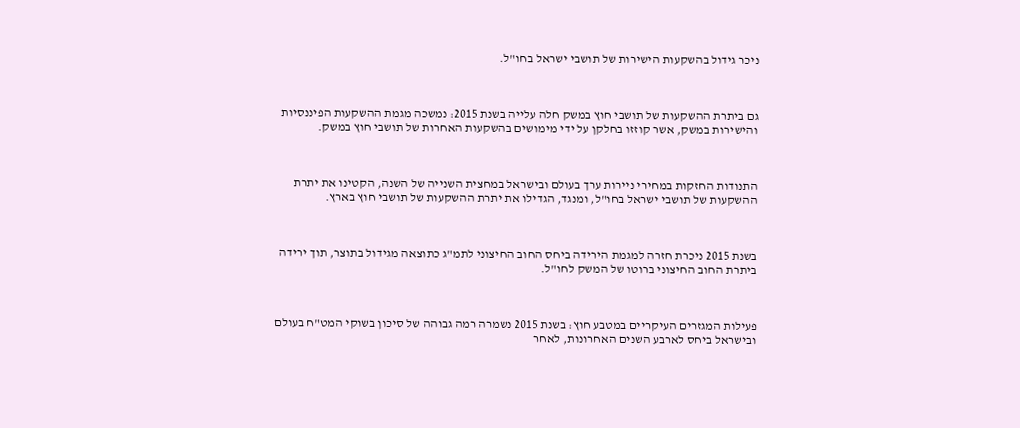ניכר גידול בהשקעות הישירות של תושבי ישראל בחו"ל.



גם ביתרת ההשקעות של תושבי חוץ במשק חלה עלייה בשנת 2015: נמשכה מגמת ההשקעות הפיננסיות והישירות במשק, אשר קוזזו בחלקן על ידי מימושים בהשקעות האחרות של תושבי חוץ במשק.



התנודות החזקות במחירי ניירות ערך בעולם ובישראל במחצית השנייה של השנה, הקטינו את יתרת ההשקעות של תושבי ישראל בחו"ל, ומנגד, הגדילו את יתרת ההשקעות של תושבי חוץ בארץ.



בשנת 2015 ניכרת חזרה למגמת הירידה ביחס החוב החיצוני לתמ"ג כתוצאה מגידול בתוצר, תוך ירידה ביתרת החוב החיצוני ברוטו של המשק לחו"ל.



פעילות המגזרים העיקריים במטבע חוץ: בשנת 2015 נשמרה רמה גבוהה של סיכון בשוקי המט"ח בעולם ובישראל ביחס לארבע השנים האחרונות, לאחר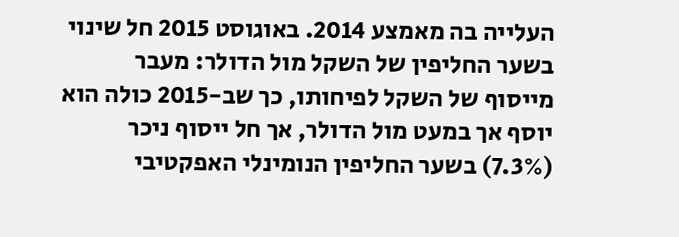העלייה בה מאמצע 2014. באוגוסט 2015 חל שינוי בשער החליפין של השקל מול הדולר: מעבר מייסוף של השקל לפיחותו, כך שב-2015 כולה הוא יוסף אך במעט מול הדולר, אך חל ייסוף ניכר (7.3%) בשער החליפין הנומינלי האפקטיבי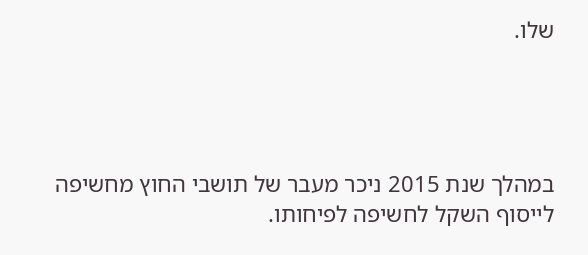שלו.




במהלך שנת 2015 ניכר מעבר של תושבי החוץ מחשיפה לייסוף השקל לחשיפה לפיחותו.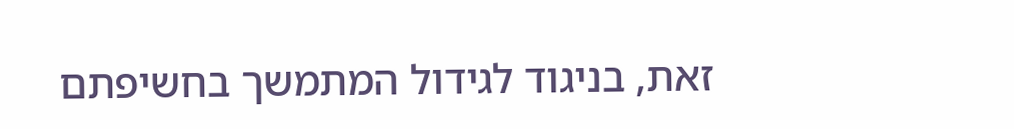זאת, בניגוד לגידול המתמשך בחשיפתם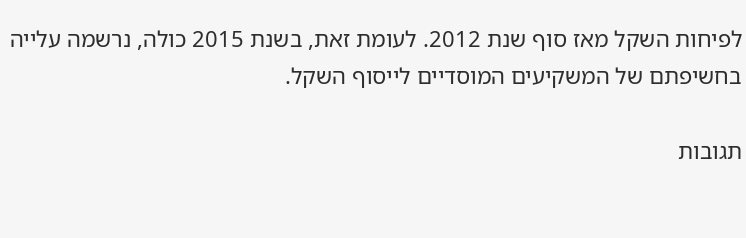לפיחות השקל מאז סוף שנת 2012. לעומת זאת, בשנת 2015 כולה, נרשמה עלייה בחשיפתם של המשקיעים המוסדיים לייסוף השקל.

תגובות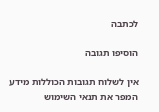לכתבה

הוסיפו תגובה

אין לשלוח תגובות הכוללות מידע המפר את תנאי השימוש